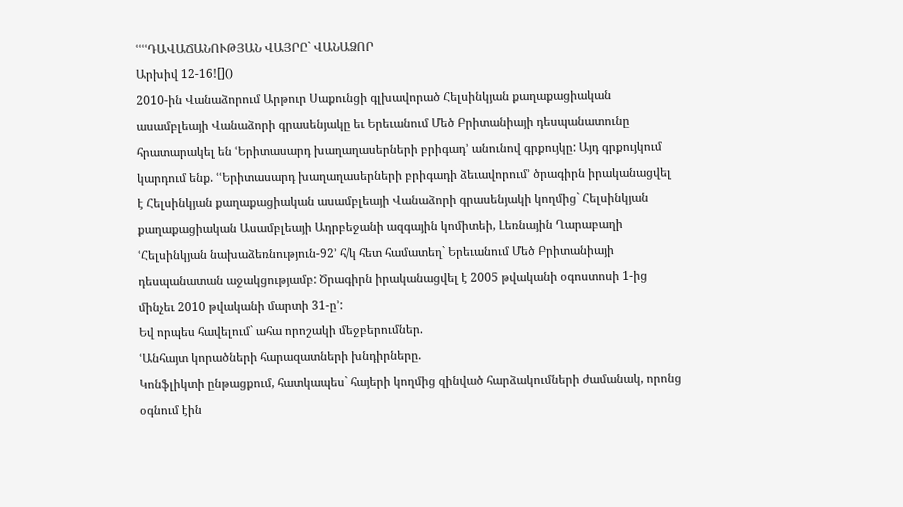ՙՙՙՙԴԱՎԱՃԱՆՈՒԹՅԱՆ ՎԱՅՐԸ` ՎԱՆԱՁՈՐ
Արխիվ 12-16![]()
2010-ին Վանաձորում Արթուր Սաքունցի գլխավորած Հելսինկյան քաղաքացիական ասամբլեայի Վանաձորի գրասենյակը եւ Երեւանում Մեծ Բրիտանիայի դեսպանատունը հրատարակել են ՙԵրիտասարդ խաղաղասերների բրիգադ՚ անունով գրքույկը: Այդ գրքույկում կարդում ենք. ՙՙԵրիտասարդ խաղաղասերների բրիգադի ձեւավորում՚ ծրագիրն իրականացվել է Հելսինկյան քաղաքացիական ասամբլեայի Վանաձորի գրասենյակի կողմից` Հելսինկյան քաղաքացիական Ասամբլեայի Ադրբեջանի ազգային կոմիտեի, Լեռնային Ղարաբաղի ՙՀելսինկյան նախաձեռնություն-92՚ հ/կ հետ համատեղ` Երեւանում Մեծ Բրիտանիայի դեսպանատան աջակցությամբ: Ծրագիրն իրականացվել է 2005 թվականի օգոստոսի 1-ից մինչեւ 2010 թվականի մարտի 31-ը՚:
Եվ որպես հավելում` ահա որոշակի մեջբերումներ.
ՙԱնհայտ կորածների հարազատների խնդիրները.
Կոնֆլիկտի ընթացքում, հատկապես` հայերի կողմից զինված հարձակումների ժամանակ, որոնց օգնում էին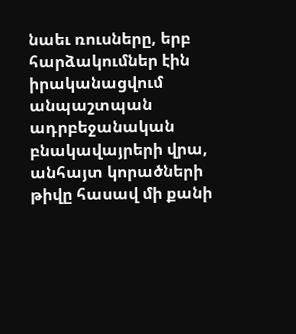նաեւ ռուսները, երբ հարձակումներ էին իրականացվում անպաշտպան ադրբեջանական բնակավայրերի վրա, անհայտ կորածների թիվը հասավ մի քանի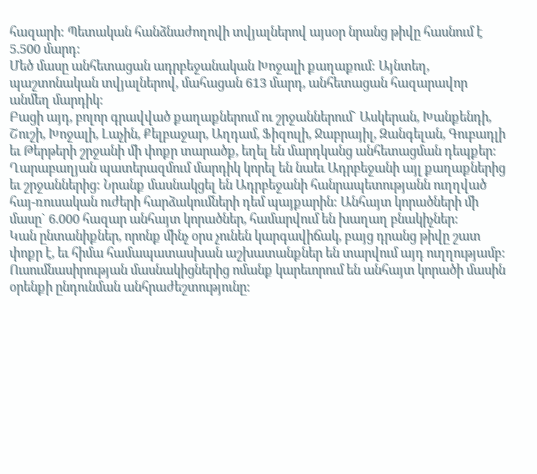հազարի: Պետական հանձնաժողովի տվյալներով այսօր նրանց թիվը հասնում է 5.500 մարդ:
Մեծ մասը անհետացան ադրբեջանական Խոջալի քաղաքում: Այնտեղ, պաշտոնական տվյալներով, մահացան 613 մարդ, անհետացան հազարավոր անմեղ մարդիկ:
Բացի այդ, բոլոր գրավված քաղաքներում ու շրջաններում` Ասկերան, Խանքենդի, Շուշի, Խոջալի, Լաչին, Քելբաջար, Աղդամ, Ֆիզուլի, Ջաբրայիլ, Զանգելան, Գուբադլի եւ Թերթերի շրջանի մի փոքր տարածք, եղել են մարդկանց անհետացման դեպքեր:
Ղարաբաղյան պատերազմում մարդիկ կորել են նաեւ Ադրբեջանի այլ քաղաքներից եւ շրջաններից: Նրանք մասնակցել են Ադրբեջանի հանրապետությանն ուղղված հայ-ռուսական ուժերի հարձակումների դեմ պայքարին: Անհայտ կորածների մի մասը` 6.000 հազար անհայտ կորածներ, համարվում են խաղաղ բնակիչներ:
Կան ընտանիքներ, որոնք մինչ օրս չունեն կարգավիճակ, բայց դրանց թիվը շատ փոքր է, եւ հիմա համապատասխան աշխատանքներ են տարվում այդ ուղղությամբ:
Ուսումնասիրության մասնակիցներից ոմանք կարեւորում են անհայտ կորածի մասին օրենքի ընդունման անհրաժեշտությունը: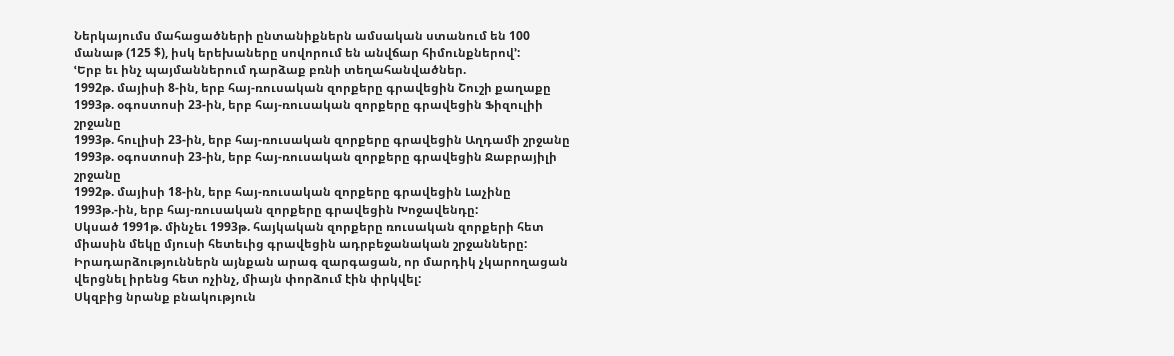Ներկայումս մահացածների ընտանիքներն ամսական ստանում են 100 մանաթ (125 $), իսկ երեխաները սովորում են անվճար հիմունքներով՚:
ՙԵրբ եւ ինչ պայմաններում դարձաք բռնի տեղահանվածներ.
1992թ. մայիսի 8-ին, երբ հայ-ռուսական զորքերը գրավեցին Շուշի քաղաքը
1993թ. օգոստոսի 23-ին, երբ հայ-ռուսական զորքերը գրավեցին Ֆիզուլիի շրջանը
1993թ. հուլիսի 23-ին, երբ հայ-ռուսական զորքերը գրավեցին Աղդամի շրջանը
1993թ. օգոստոսի 23-ին, երբ հայ-ռուսական զորքերը գրավեցին Ջաբրայիլի շրջանը
1992թ. մայիսի 18-ին, երբ հայ-ռուսական զորքերը գրավեցին Լաչինը
1993թ.-ին, երբ հայ-ռուսական զորքերը գրավեցին Խոջավենդը:
Սկսած 1991թ. մինչեւ 1993թ. հայկական զորքերը ռուսական զորքերի հետ միասին մեկը մյուսի հետեւից գրավեցին ադրբեջանական շրջանները: Իրադարձություններն այնքան արագ զարգացան, որ մարդիկ չկարողացան վերցնել իրենց հետ ոչինչ, միայն փորձում էին փրկվել:
Սկզբից նրանք բնակություն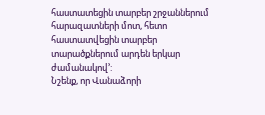հաստատեցին տարբեր շրջաններում հարազատների մոտ, հետո հաստատվեցին տարբեր տարածքներում արդեն երկար ժամանակով՚:
Նշենք, որ Վանաձորի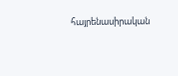հայրենասիրական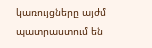կառույցները այժմ պատրաստում են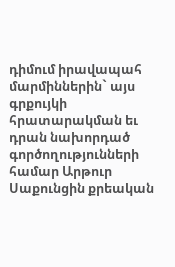դիմում իրավապահ մարմիններին` այս գրքույկի հրատարակման եւ դրան նախորդած գործողությունների համար Արթուր Սաքունցին քրեական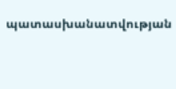պատասխանատվության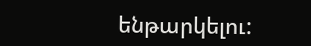ենթարկելու: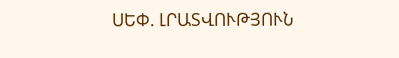ՍԵՓ. ԼՐԱՏՎՈՒԹՅՈՒՆ